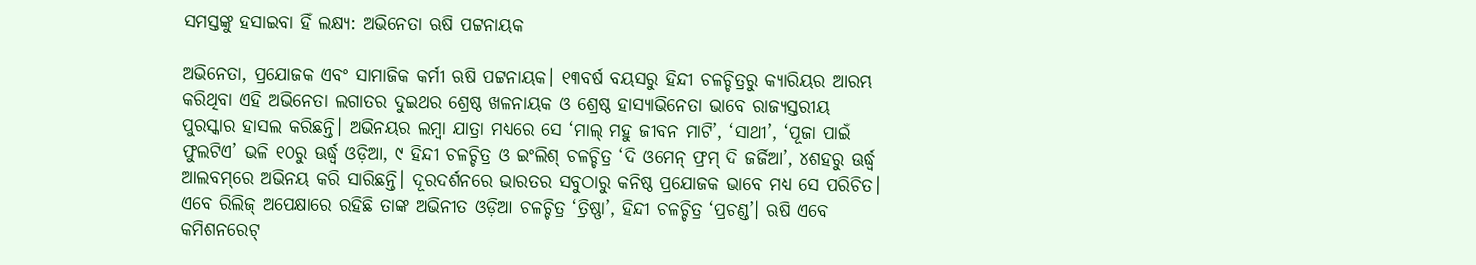ସମସ୍ତଙ୍କୁ ହସାଇବା ହିଁ ଲକ୍ଷ୍ୟ: ଅଭିନେତା ଋଷି ପଟ୍ଟନାୟକ

ଅଭିନେତା, ପ୍ରଯୋଜକ ଏବଂ ସାମାଜିକ କର୍ମୀ ଋଷି ପଟ୍ଟନାୟକ। ୧୩ବର୍ଷ ବୟସରୁ ହିନ୍ଦୀ ଚଳଚ୍ଚିତ୍ରରୁ କ୍ୟାରିୟର ଆରମ୍ଭ କରିଥିବା ଏହି ଅଭିନେତା ଲଗାତର ଦୁଇଥର ଶ୍ରେଷ୍ଠ ଖଳନାୟକ ଓ ଶ୍ରେଷ୍ଠ ହାସ୍ୟାଭିନେତା ଭାବେ ରାଜ୍ୟସ୍ତରୀୟ ପୁରସ୍କାର ହାସଲ କରିଛନ୍ତି। ଅଭିନୟର ଲମ୍ବା ଯାତ୍ରା ମଧ୍ୟରେ ସେ ‘ମାଲ୍‌ ମହୁ ଜୀବନ ମାଟି’, ‘ସାଥୀ’, ‘ପୂଜା ପାଇଁ ଫୁଲଟିଏ’ ଭଳି ୧୦ରୁ ଊର୍ଦ୍ଧ୍ୱ ଓଡ଼ିଆ, ୯ ହିନ୍ଦୀ ଚଳଚ୍ଚିତ୍ର ଓ ଇଂଲିଶ୍‌ ଚଳଚ୍ଚିତ୍ର ‘ଦି ଓମେନ୍‌ ଫ୍ରମ୍‌ ଦି ଜର୍ଜିଆ’, ୪ଶହରୁ ଊର୍ଦ୍ଧ୍ୱ ଆଲବମ୍‌ରେ ଅଭିନୟ କରି ସାରିଛନ୍ତି। ଦୂରଦର୍ଶନରେ ଭାରତର ସବୁଠାରୁ କନିଷ୍ଠ ପ୍ରଯୋଜକ ଭାବେ ମଧ୍ୟ ସେ ପରିଚିତ। ଏବେ ରିଲିଜ୍‌ ଅପେକ୍ଷାରେ ରହିଛି ତାଙ୍କ ଅଭିନୀତ ଓଡ଼ିଆ ଚଳଚ୍ଚିତ୍ର ‘ତ୍ରିଷ୍ଣା’, ହିନ୍ଦୀ ଚଳଚ୍ଚିତ୍ର ‘ପ୍ରଚଣ୍ଡ’। ଋଷି ଏବେ କମିଶନରେଟ୍‌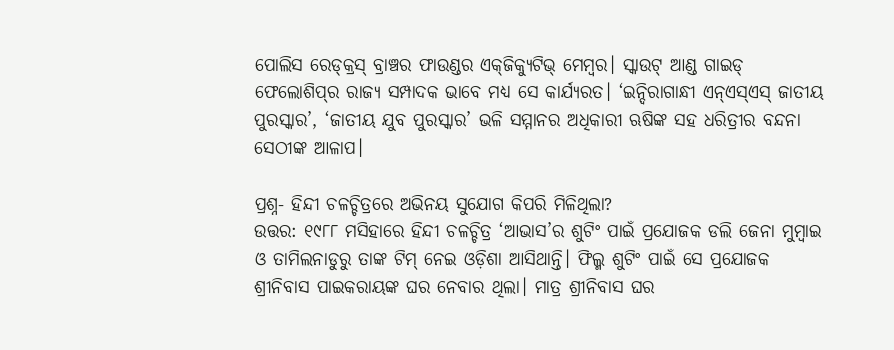ପୋଲିସ ରେଡ୍‌କ୍ରସ୍‌ ବ୍ରାଞ୍ଚର ଫାଉଣ୍ଡର ଏକ୍‌ଜିକ୍ୟୁଟିଭ୍‌ ମେମ୍ବର। ସ୍କାଉଟ୍‌ ଆଣ୍ଡ ଗାଇଡ୍‌ ଫେଲୋଶିପ୍‌ର ରାଜ୍ୟ ସମ୍ପାଦକ ଭାବେ ମଧ୍ୟ ସେ କାର୍ଯ୍ୟରତ। ‘ଇନ୍ଦିରାଗାନ୍ଧୀ ଏନ୍‌ଏସ୍‌ଏସ୍‌ ଜାତୀୟ ପୁରସ୍କାର’, ‘ଜାତୀୟ ଯୁବ ପୁରସ୍କାର’ ଭଳି ସମ୍ମାନର ଅଧିକାରୀ ଋଷିଙ୍କ ସହ ଧରିତ୍ରୀର ବନ୍ଦନା ସେଠୀଙ୍କ ଆଳାପ।

ପ୍ରଶ୍ନ- ହିନ୍ଦୀ ଚଳଚ୍ଚିତ୍ରରେ ଅଭିନୟ ସୁଯୋଗ କିପରି ମିଳିଥିଲା?
ଉତ୍ତର: ୧୯୮୮ ମସିହାରେ ହିନ୍ଦୀ ଚଳଚ୍ଚିତ୍ର ‘ଆଭାସ’ର ଶୁଟିଂ ପାଇଁ ପ୍ରଯୋଜକ ଡଲି ଜେନା ମୁମ୍ବାଇ ଓ ତାମିଲନାଡୁରୁ ତାଙ୍କ ଟିମ୍‌ ନେଇ ଓଡ଼ିଶା ଆସିଥାନ୍ତି। ଫିଲ୍ମ ଶୁଟିଂ ପାଇଁ ସେ ପ୍ରଯୋଜକ ଶ୍ରୀନିବାସ ପାଇକରାୟଙ୍କ ଘର ନେବାର ଥିଲା। ମାତ୍ର ଶ୍ରୀନିବାସ ଘର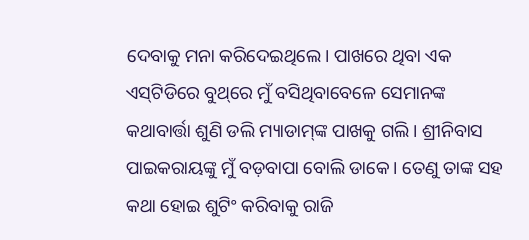ଦେବାକୁ ମନା କରିଦେଇଥିଲେ। ପାଖରେ ଥିବା ଏକ ଏସ୍‌ଟିଡିରେ ବୁଥ୍‌ରେ ମୁଁ ବସିଥିବାବେଳେ ସେମାନଙ୍କ କଥାବାର୍ତ୍ତା ଶୁଣି ଡଲି ମ୍ୟାଡାମ୍‌ଙ୍କ ପାଖକୁ ଗଲି। ଶ୍ରୀନିବାସ ପାଇକରାୟଙ୍କୁ ମୁଁ ବଡ଼ବାପା ବୋଲି ଡାକେ। ତେଣୁ ତାଙ୍କ ସହ କଥା ହୋଇ ଶୁଟିଂ କରିବାକୁ ରାଜି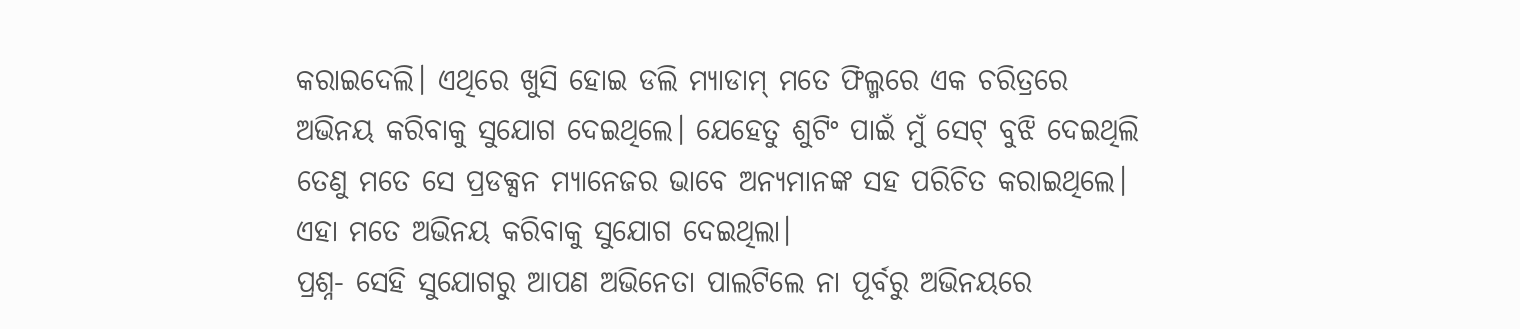କରାଇଦେଲି। ଏଥିରେ ଖୁସି ହୋଇ ଡଲି ମ୍ୟାଡାମ୍‌ ମତେ ଫିଲ୍ମରେ ଏକ ଚରିତ୍ରରେ ଅଭିନୟ କରିବାକୁ ସୁଯୋଗ ଦେଇଥିଲେ। ଯେହେତୁ ଶୁଟିଂ ପାଇଁ ମୁଁ ସେଟ୍‌ ବୁଝି ଦେଇଥିଲି ତେଣୁ ମତେ ସେ ପ୍ରଡକ୍ସନ ମ୍ୟାନେଜର ଭାବେ ଅନ୍ୟମାନଙ୍କ ସହ ପରିଚିତ କରାଇଥିଲେ। ଏହା ମତେ ଅଭିନୟ କରିବାକୁ ସୁଯୋଗ ଦେଇଥିଲା।
ପ୍ରଶ୍ନ- ସେହି ସୁଯୋଗରୁ ଆପଣ ଅଭିନେତା ପାଲଟିଲେ ନା ପୂର୍ବରୁ ଅଭିନୟରେ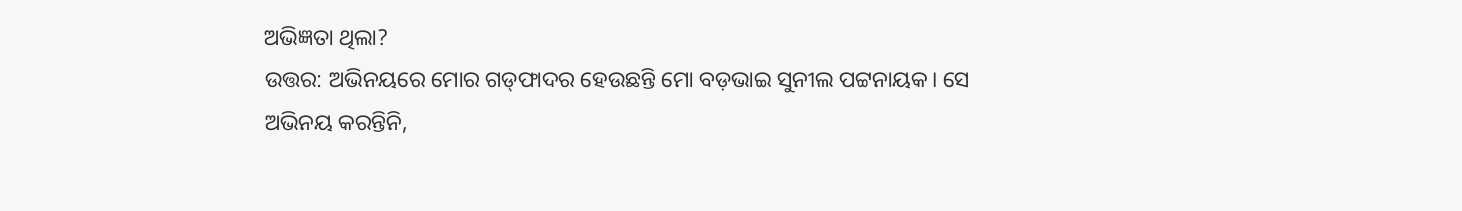ଅଭିଜ୍ଞତା ଥିଲା?
ଉତ୍ତର: ଅଭିନୟରେ ମୋର ଗଡ୍‌ଫାଦର ହେଉଛନ୍ତି ମୋ ବଡ଼ଭାଇ ସୁନୀଲ ପଟ୍ଟନାୟକ। ସେ ଅଭିନୟ କରନ୍ତିନି,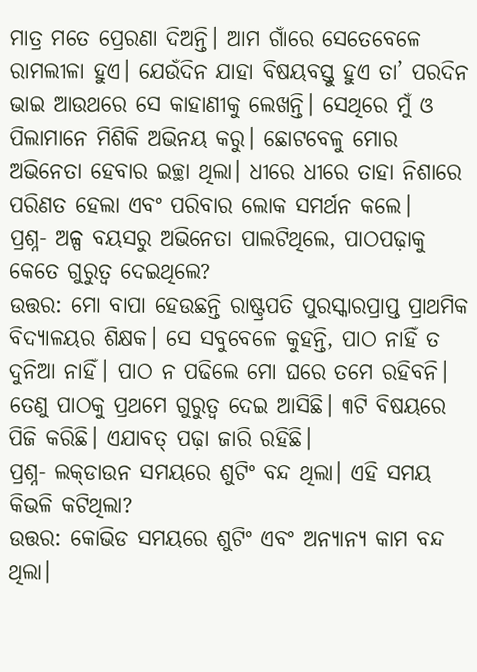ମାତ୍ର ମତେ ପ୍ରେରଣା ଦିଅନ୍ତି। ଆମ ଗାଁରେ ସେତେବେଳେ ରାମଲୀଳା ହୁଏ। ଯେଉଁଦିନ ଯାହା ବିଷୟବସ୍ତୁ ହୁଏ ତା’ ପରଦିନ ଭାଇ ଆଉଥରେ ସେ କାହାଣୀକୁ ଲେଖନ୍ତି। ସେଥିରେ ମୁଁ ଓ ପିଲାମାନେ ମିଶିକି ଅଭିନୟ କରୁ। ଛୋଟବେଳୁ ମୋର ଅଭିନେତା ହେବାର ଇଚ୍ଛା ଥିଲା। ଧୀରେ ଧୀରେ ତାହା ନିଶାରେ ପରିଣତ ହେଲା ଏବଂ ପରିବାର ଲୋକ ସମର୍ଥନ କଲେ।
ପ୍ରଶ୍ନ- ଅଳ୍ପ ବୟସରୁ ଅଭିନେତା ପାଲଟିଥିଲେ, ପାଠପଢ଼ାକୁ କେତେ ଗୁରୁତ୍ୱ ଦେଇଥିଲେ?
ଉତ୍ତର: ମୋ ବାପା ହେଉଛନ୍ତି ରାଷ୍ଟ୍ରପତି ପୁରସ୍କାରପ୍ରାପ୍ତ ପ୍ରାଥମିକ ବିଦ୍ୟାଳୟର ଶିକ୍ଷକ। ସେ ସବୁବେଳେ କୁହନ୍ତି, ପାଠ ନାହିଁ ତ ଦୁନିଆ ନାହିଁ। ପାଠ ନ ପଢିଲେ ମୋ ଘରେ ତମେ ରହିବନି। ତେଣୁ ପାଠକୁ ପ୍ରଥମେ ଗୁରୁତ୍ୱ ଦେଇ ଆସିଛି। ୩ଟି ବିଷୟରେ ପିଜି କରିଛି। ଏଯାବତ୍‌ ପଢ଼ା ଜାରି ରହିଛି।
ପ୍ରଶ୍ନ- ଲକ୍‌ଡାଉନ ସମୟରେ ଶୁଟିଂ ବନ୍ଦ ଥିଲା। ଏହି ସମୟ କିଭଳି କଟିଥିଲା?
ଉତ୍ତର: କୋଭିଡ ସମୟରେ ଶୁଟିଂ ଏବଂ ଅନ୍ୟାନ୍ୟ କାମ ବନ୍ଦ ଥିଲା।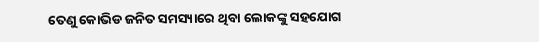ତେଣୁ କୋଭିଡ ଜନିତ ସମସ୍ୟାରେ ଥିବା ଲୋକଙ୍କୁ ସହଯୋଗ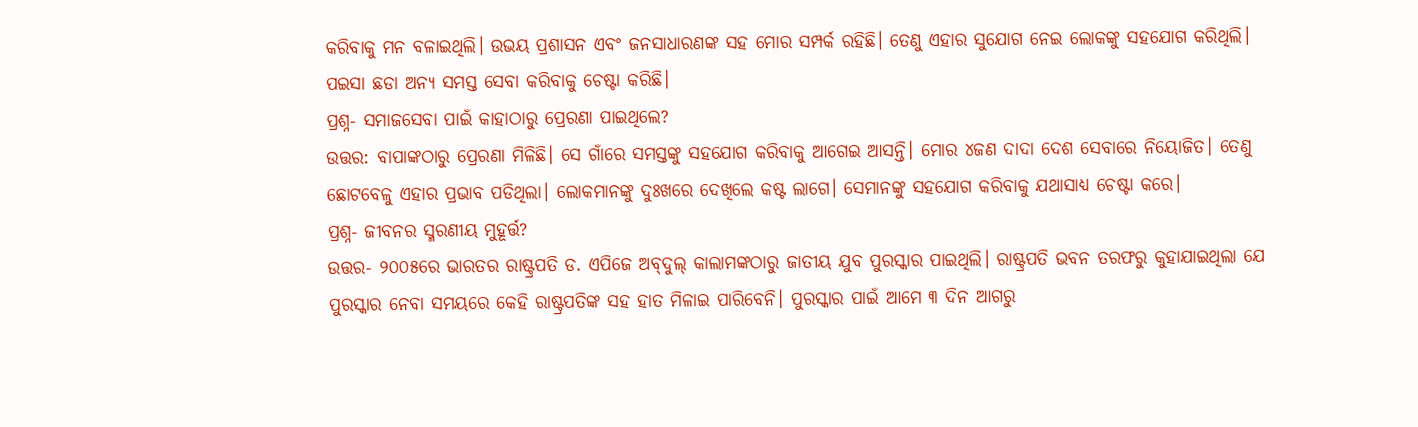କରିବାକୁ ମନ ବଳାଇଥିଲି। ଉଭୟ ପ୍ରଶାସନ ଏବଂ ଜନସାଧାରଣଙ୍କ ସହ ମୋର ସମ୍ପର୍କ ରହିଛି। ତେଣୁ ଏହାର ସୁଯୋଗ ନେଇ ଲୋକଙ୍କୁ ସହଯୋଗ କରିଥିଲି। ପଇସା ଛଡା ଅନ୍ୟ ସମସ୍ତ ସେବା କରିବାକୁ ଚେଷ୍ଟା କରିଛି।
ପ୍ରଶ୍ନ- ସମାଜସେବା ପାଇଁ କାହାଠାରୁ ପ୍ରେରଣା ପାଇଥିଲେ?
ଉତ୍ତର: ବାପାଙ୍କଠାରୁ ପ୍ରେରଣା ମିଳିଛି। ସେ ଗାଁରେ ସମସ୍ତଙ୍କୁ ସହଯୋଗ କରିବାକୁ ଆଗେଇ ଆସନ୍ତି। ମୋର ୪ଜଣ ଦାଦା ଦେଶ ସେବାରେ ନିୟୋଜିତ। ତେଣୁ ଛୋଟବେଳୁ ଏହାର ପ୍ରଭାବ ପଡିଥିଲା। ଲୋକମାନଙ୍କୁ ଦୁଃଖରେ ଦେଖିଲେ କଷ୍ଟ ଲାଗେ। ସେମାନଙ୍କୁ ସହଯୋଗ କରିବାକୁ ଯଥାସାଧ୍ୟ ଚେଷ୍ଟା କରେ।
ପ୍ରଶ୍ନ- ଜୀବନର ସ୍ମରଣୀୟ ମୁହୂର୍ତ୍ତ?
ଉତ୍ତର- ୨୦୦୫ରେ ଭାରତର ରାଷ୍ଟ୍ରପତି ଡ. ଏପିଜେ ଅବ୍‌ଦୁଲ୍‌ କାଲାମଙ୍କଠାରୁ ଜାତୀୟ ଯୁବ ପୁରସ୍କାର ପାଇଥିଲି। ରାଷ୍ଟ୍ରପତି ଭବନ ତରଫରୁ କୁହାଯାଇଥିଲା ଯେ ପୁରସ୍କାର ନେବା ସମୟରେ କେହି ରାଷ୍ଟ୍ରପତିଙ୍କ ସହ ହାତ ମିଳାଇ ପାରିବେନି। ପୁରସ୍କାର ପାଇଁ ଆମେ ୩ ଦିନ ଆଗରୁ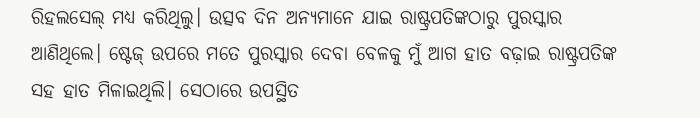ରିହଲସେଲ୍‌ ମଧ୍ୟ କରିଥିଲୁ। ଉତ୍ସବ ଦିନ ଅନ୍ୟମାନେ ଯାଇ ରାଷ୍ଟ୍ରପତିଙ୍କଠାରୁ ପୁରସ୍କାର ଆଣିଥିଲେ। ଷ୍ଟେଜ୍‌ ଉପରେ ମତେ ପୁରସ୍କାର ଦେବା ବେଳକୁ ମୁଁ ଆଗ ହାତ ବଢ଼ାଇ ରାଷ୍ଟ୍ରପତିଙ୍କ ସହ ହାତ ମିଳାଇଥିଲି। ସେଠାରେ ଉପସ୍ଥିତ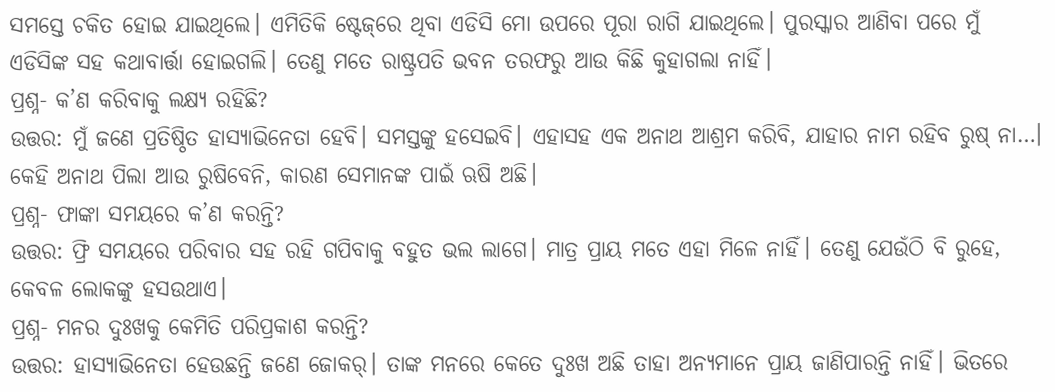ସମସ୍ତେ ଚକିତ ହୋଇ ଯାଇଥିଲେ। ଏମିତିକି ଷ୍ଟେଜ୍‌ରେ ଥିବା ଏଡିସି ମୋ ଉପରେ ପୂରା ରାଗି ଯାଇଥିଲେ। ପୁରସ୍କାର ଆଣିବା ପରେ ମୁଁ ଏଡିସିଙ୍କ ସହ କଥାବାର୍ତ୍ତା ହୋଇଗଲି। ତେଣୁ ମତେ ରାଷ୍ଟ୍ରପତି ଭବନ ତରଫରୁ ଆଉ କିଛି କୁହାଗଲା ନାହିଁ।
ପ୍ରଶ୍ନ- କ’ଣ କରିବାକୁ ଲକ୍ଷ୍ୟ ରହିଛି?
ଉତ୍ତର: ମୁଁ ଜଣେ ପ୍ରତିଷ୍ଠିତ ହାସ୍ୟାଭିନେତା ହେବି। ସମସ୍ତଙ୍କୁ ହସେଇବି। ଏହାସହ ଏକ ଅନାଥ ଆଶ୍ରମ କରିବି, ଯାହାର ନାମ ରହିବ ରୁଷ୍‌ ନା…। କେହି ଅନାଥ ପିଲା ଆଉ ରୁଷିବେନି, କାରଣ ସେମାନଙ୍କ ପାଇଁ ଋଷି ଅଛି।
ପ୍ରଶ୍ନ- ଫାଙ୍କା ସମୟରେ କ’ଣ କରନ୍ତି?
ଉତ୍ତର: ଫ୍ରି ସମୟରେ ପରିବାର ସହ ରହି ଗପିବାକୁ ବହୁତ ଭଲ ଲାଗେ। ମାତ୍ର ପ୍ରାୟ ମତେ ଏହା ମିଳେ ନାହିଁ। ତେଣୁ ଯେଉଁଠି ବି ରୁହେ, କେବଳ ଲୋକଙ୍କୁ ହସଉଥାଏ।
ପ୍ରଶ୍ନ- ମନର ଦୁଃଖକୁ କେମିତି ପରିପ୍ରକାଶ କରନ୍ତି?
ଉତ୍ତର: ହାସ୍ୟାଭିନେତା ହେଉଛନ୍ତି ଜଣେ ଜୋକର୍‌। ତାଙ୍କ ମନରେ କେତେ ଦୁଃଖ ଅଛି ତାହା ଅନ୍ୟମାନେ ପ୍ରାୟ ଜାଣିପାରନ୍ତି ନାହିଁ। ଭିତରେ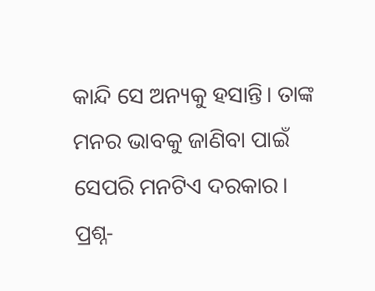କାନ୍ଦି ସେ ଅନ୍ୟକୁ ହସାନ୍ତି। ତାଙ୍କ ମନର ଭାବକୁ ଜାଣିବା ପାଇଁ ସେପରି ମନଟିଏ ଦରକାର।
ପ୍ରଶ୍ନ-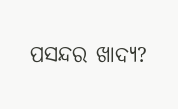ପସନ୍ଦର ଖାଦ୍ୟ?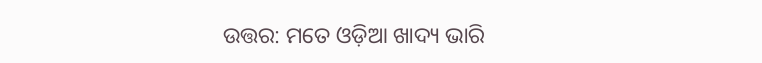ଉତ୍ତର: ମତେ ଓଡ଼ିଆ ଖାଦ୍ୟ ଭାରି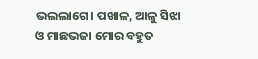ଭଲଲାଗେ। ପଖାଳ, ଆଳୁ ସିଝା ଓ ମାଛଭଜା ମୋର ବହୁତ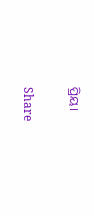ପ୍ରିୟ।

Share